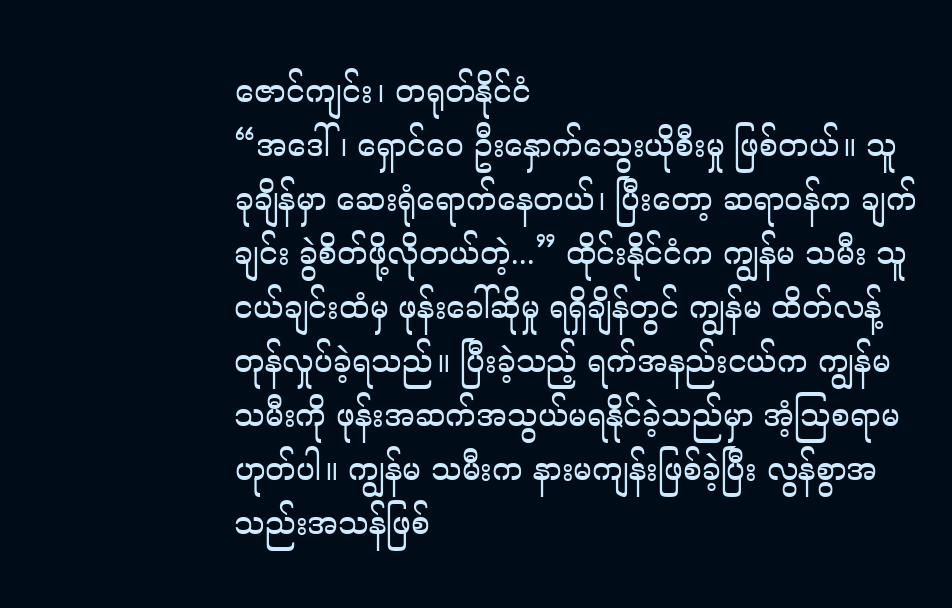ဇောင်ကျင်း၊ တရုတ်နိုင်ငံ
“အဒေါ်၊ ရှောင်ဝေ ဦးနှောက်သွေးယိုစီးမှု ဖြစ်တယ်။ သူ ခုချိန်မှာ ဆေးရုံရောက်နေတယ်၊ ပြီးတော့ ဆရာဝန်က ချက်ချင်း ခွဲစိတ်ဖို့လိုတယ်တဲ့...” ထိုင်းနိုင်ငံက ကျွန်မ သမီး သူငယ်ချင်းထံမှ ဖုန်းခေါ်ဆိုမှု ရရှိချိန်တွင် ကျွန်မ ထိတ်လန့်တုန်လှုပ်ခဲ့ရသည်။ ပြီးခဲ့သည့် ရက်အနည်းငယ်က ကျွန်မ သမီးကို ဖုန်းအဆက်အသွယ်မရနိုင်ခဲ့သည်မှာ အံ့သြစရာမဟုတ်ပါ။ ကျွန်မ သမီးက နားမကျန်းဖြစ်ခဲ့ပြီး လွန်စွာအသည်းအသန်ဖြစ်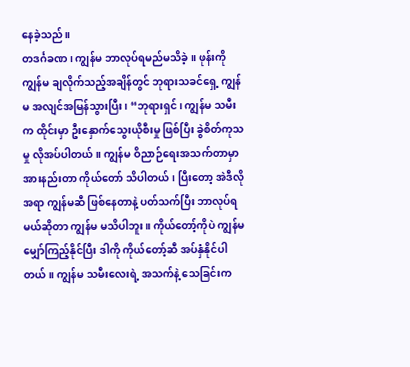နေခဲ့သည်။
တဒင်္ဂခဏ၊ ကျွန်မ ဘာလုပ်ရမည်မသိခဲ့။ ဖုန်းကို ကျွန်မ ချလိုက်သည့်အချိန်တွင် ဘုရားသခင်ရှေ့ ကျွန်မ အလျင်အမြန်သွားပြီး၊ “ဘုရားရှင်၊ ကျွန်မ သမီးက ထိုင်းမှာ ဦးနှောက်သွေးယိုစီးမှု ဖြစ်ပြီး ခွဲစိတ်ကုသမှု လိုအပ်ပါတယ်။ ကျွန်မ ဝိညာဉ်ရေးအသက်တာမှာ အားနည်းတာ ကိုယ်တော် သိပါတယ်၊ ပြီးတော့ အဲဒီလိုအရာ ကျွန်မဆီ ဖြစ်နေတာနဲ့ ပတ်သက်ပြီး ဘာလုပ်ရမယ်ဆိုတာ ကျွန်မ မသိပါဘူး။ ကိုယ်တော့်ကိုပဲ ကျွန်မ မျှော်ကြည့်နိုင်ပြီး ဒါကို ကိုယ်တော့်ဆီ အပ်နှံနိုင်ပါတယ်။ ကျွန်မ သမီးလေးရဲ့ အသက်နဲ့ သေခြင်းက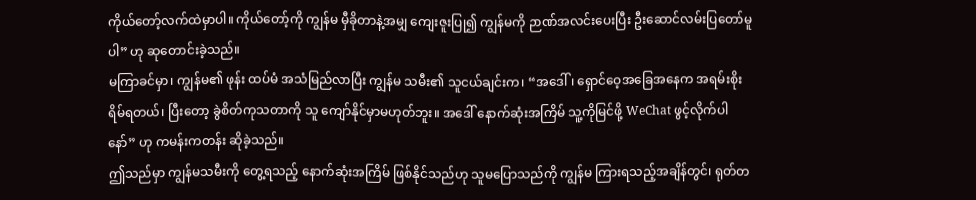ကိုယ်တော့်လက်ထဲမှာပါ။ ကိုယ်တော့်ကို ကျွန်မ မှီခိုတာနဲ့အမျှ ကျေးဇူးပြု၍ ကျွန်မကို ဉာဏ်အလင်းပေးပြီး ဦးဆောင်လမ်းပြတော်မူပါ” ဟု ဆုတောင်းခဲ့သည်။
မကြာခင်မှာ၊ ကျွန်မ၏ ဖုန်း ထပ်မံ အသံမြည်လာပြီး ကျွန်မ သမီး၏ သူငယ်ချင်းက၊ “အဒေါ်၊ ရှောင်ဝေ့အခြေအနေက အရမ်းစိုးရိမ်ရတယ်၊ ပြီးတော့ ခွဲစိတ်ကုသတာကို သူ ကျော်နိုင်မှာမဟုတ်ဘူး။ အဒေါ် နောက်ဆုံးအကြိမ် သူ့ကိုမြင်ဖို့ WeChat ဖွင့်လိုက်ပါနော်” ဟု ကမန်းကတန်း ဆိုခဲ့သည်။
ဤသည်မှာ ကျွန်မသမီးကို တွေ့ရသည့် နောက်ဆုံးအကြိမ် ဖြစ်နိုင်သည်ဟု သူမပြောသည်ကို ကျွန်မ ကြားရသည့်အချိန်တွင်၊ ရုတ်တ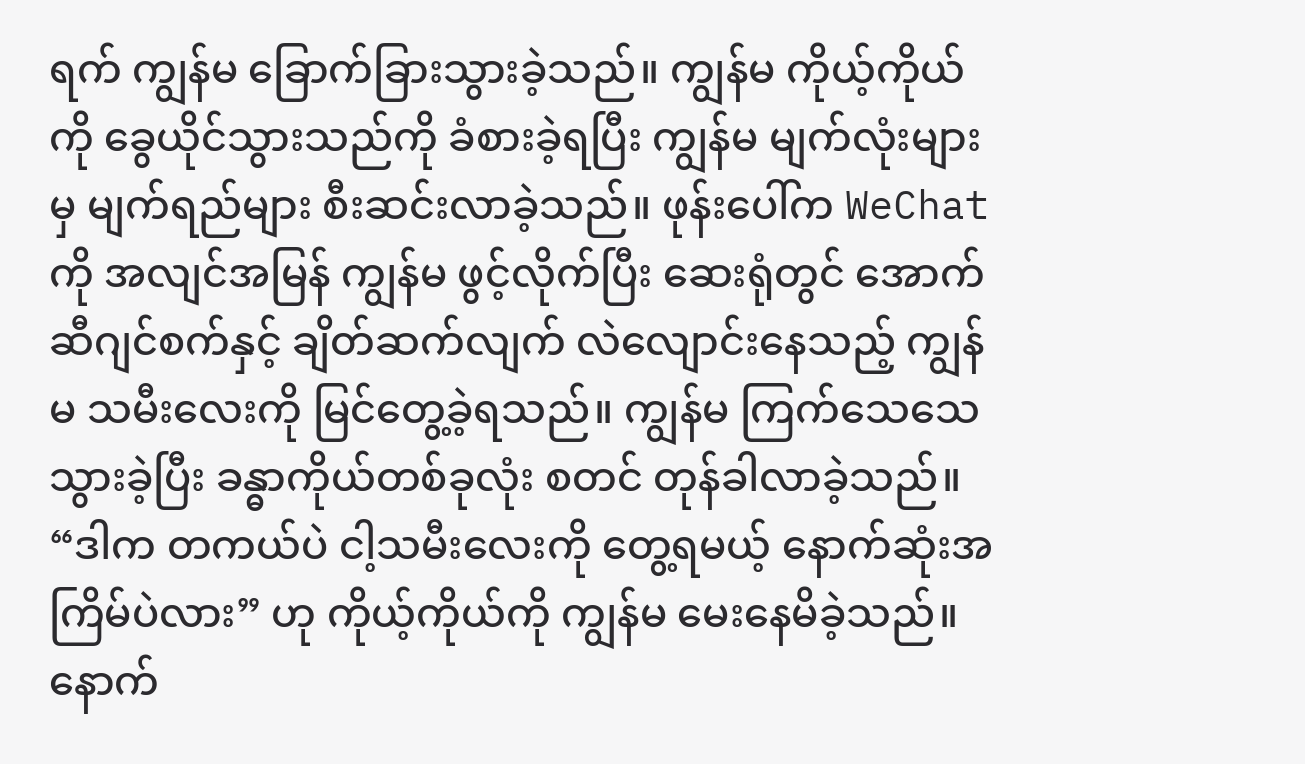ရက် ကျွန်မ ခြောက်ခြားသွားခဲ့သည်။ ကျွန်မ ကိုယ့်ကိုယ်ကို ခွေယိုင်သွားသည်ကို ခံစားခဲ့ရပြီး ကျွန်မ မျက်လုံးများမှ မျက်ရည်များ စီးဆင်းလာခဲ့သည်။ ဖုန်းပေါ်က WeChat ကို အလျင်အမြန် ကျွန်မ ဖွင့်လိုက်ပြီး ဆေးရုံတွင် အောက်ဆီဂျင်စက်နှင့် ချိတ်ဆက်လျက် လဲလျောင်းနေသည့် ကျွန်မ သမီးလေးကို မြင်တွေ့ခဲ့ရသည်။ ကျွန်မ ကြက်သေသေသွားခဲ့ပြီး ခန္ဓာကိုယ်တစ်ခုလုံး စတင် တုန်ခါလာခဲ့သည်။ “ဒါက တကယ်ပဲ ငါ့သမီးလေးကို တွေ့ရမယ့် နောက်ဆုံးအကြိမ်ပဲလား” ဟု ကိုယ့်ကိုယ်ကို ကျွန်မ မေးနေမိခဲ့သည်။
နောက်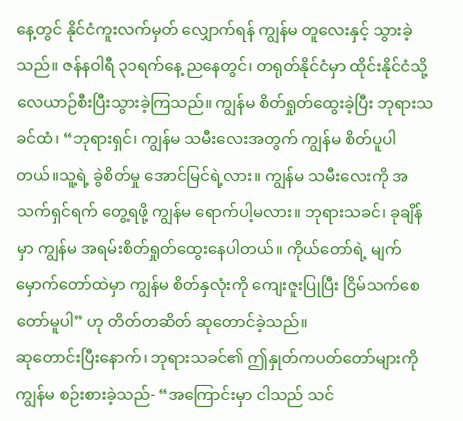နေ့တွင် နိုင်ငံကူးလက်မှတ် လျှောက်ရန် ကျွန်မ တူလေးနှင့် သွားခဲ့သည်။ ဇန်နဝါရီ ၃၁ရက်နေ့ ညနေတွင်၊ တရုတ်နိုင်ငံမှာ ထိုင်းနိုင်ငံသို့ လေယာဉ်စီးပြီးသွားခဲ့ကြသည်။ ကျွန်မ စိတ်ရှုတ်ထွေးခဲ့ပြီး ဘုရားသခင်ထံ၊ “ဘုရားရှင်၊ ကျွန်မ သမီးလေးအတွက် ကျွန်မ စိတ်ပူပါတယ်။သူ့ရဲ့ ခွဲစိတ်မှု အောင်မြင်ရဲ့လား။ ကျွန်မ သမီးလေးကို အသက်ရှင်ရက် တွေ့ရဖို့ ကျွန်မ ရောက်ပါ့မလား။ ဘုရားသခင်၊ ခုချိန်မှာ ကျွန်မ အရမ်းစိတ်ရှုတ်ထွေးနေပါတယ်။ ကိုယ်တော်ရဲ့ မျက်မှောက်တော်ထဲမှာ ကျွန်မ စိတ်နှလုံးကို ကျေးဇူးပြုပြီး ငြိမ်သက်စေတော်မူပါ” ဟု တိတ်တဆိတ် ဆုတောင်ခဲ့သည်။
ဆုတောင်းပြီးနောက်၊ ဘုရားသခင်၏ ဤနှုတ်ကပတ်တော်များကို ကျွန်မ စဉ်းစားခဲ့သည်- “အကြောင်းမှာ ငါသည် သင်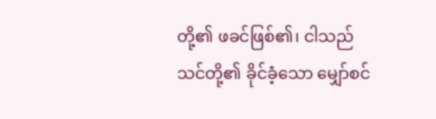တို့၏ ဖခင်ဖြစ်၏၊ ငါသည် သင်တို့၏ ခိုင်ခံ့သော မျှော်စင်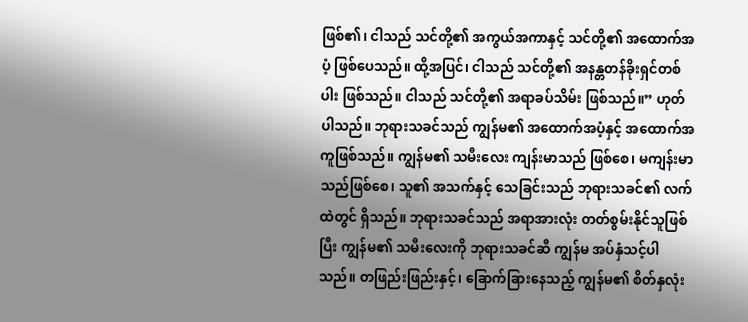ဖြစ်၏၊ ငါသည် သင်တို့၏ အကွယ်အကာနှင့် သင်တို့၏ အထောက်အပံ့ ဖြစ်ပေသည်။ ထို့အပြင်၊ ငါသည် သင်တို့၏ အနန္တတန်ခိုးရှင်တစ်ပါး ဖြစ်သည်။ ငါသည် သင်တို့၏ အရာခပ်သိမ်း ဖြစ်သည်။” ဟုတ်ပါသည်။ ဘုရားသခင်သည် ကျွန်မ၏ အထောက်အပံ့နှင့် အထောက်အကူဖြစ်သည်။ ကျွန်မ၏ သမီးလေး ကျန်းမာသည် ဖြစ်စေ၊ မကျန်းမာသည်ဖြစ်စေ၊ သူ၏ အသက်နှင့် သေခြင်းသည် ဘုရားသခင်၏ လက်ထဲတွင် ရှိသည်။ ဘုရားသခင်သည် အရာအားလုံး တတ်စွမ်းနိုင်သူဖြစ်ပြီး ကျွန်မ၏ သမီးလေးကို ဘုရားသခင်ဆီ ကျွန်မ အပ်နှံသင့်ပါသည်။ တဖြည်းဖြည်းနှင့်၊ ခြောက်ခြားနေသည့် ကျွန်မ၏ စိတ်နှလုံး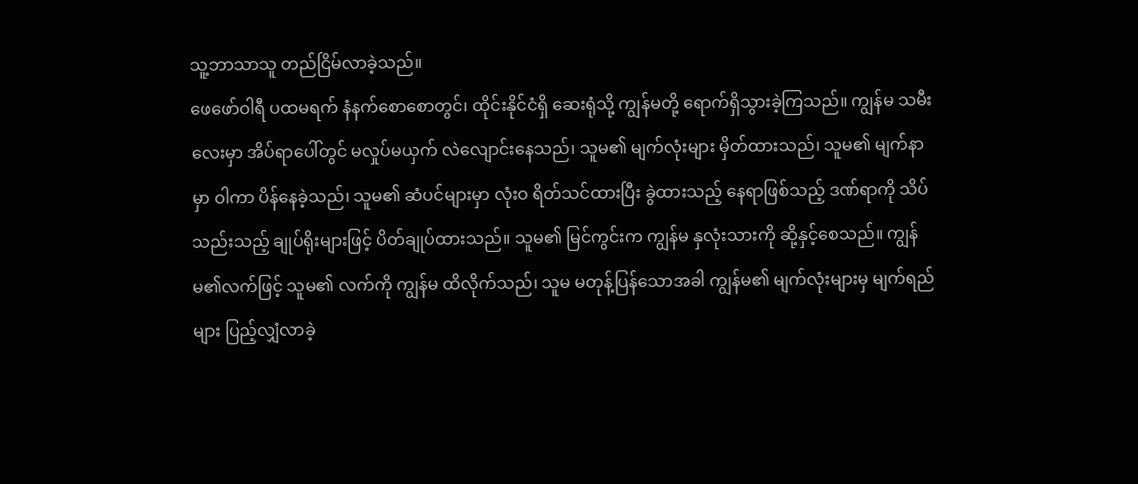သူ့ဘာသာသူ တည်ငြိမ်လာခဲ့သည်။
ဖေဖော်ဝါရီ ပထမရက် နံနက်စောစောတွင်၊ ထိုင်းနိုင်ငံရှိ ဆေးရုံသို့ ကျွန်မတို့ ရောက်ရှိသွားခဲ့ကြသည်။ ကျွန်မ သမီးလေးမှာ အိပ်ရာပေါ်တွင် မလှုပ်မယှက် လဲလျောင်းနေသည်၊ သူမ၏ မျက်လုံးများ မှိတ်ထားသည်၊ သူမ၏ မျက်နာမှာ ဝါကာ ပိန်နေခဲ့သည်၊ သူမ၏ ဆံပင်များမှာ လုံးဝ ရိတ်သင်ထားပြီး ခွဲထားသည့် နေရာဖြစ်သည့် ဒဏ်ရာကို သိပ်သည်းသည့် ချုပ်ရိုးများဖြင့် ပိတ်ချုပ်ထားသည်။ သူမ၏ မြင်ကွင်းက ကျွန်မ နှလုံးသားကို ဆို့နှင့်စေသည်။ ကျွန်မ၏လက်ဖြင့် သူမ၏ လက်ကို ကျွန်မ ထိလိုက်သည်၊ သူမ မတုန့်ပြန်သောအခါ ကျွန်မ၏ မျက်လုံးများမှ မျက်ရည်များ ပြည့်လျှံလာခဲ့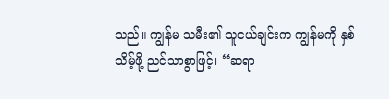သည်။ ကျွန်မ သမီး၏ သူငယ်ချင်းက ကျွန်မကို နှစ်သိမ့်ဖို့ ညင်သာစွာဖြင့်၊ “ဆရာ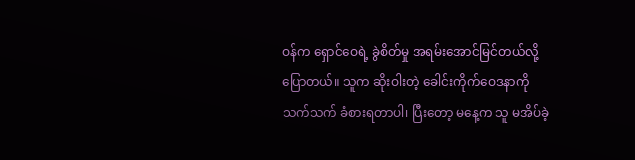ဝန်က ရှောင်ဝေရဲ့ ခွဲစိတ်မှု အရမ်းအောင်မြင်တယ်လို့ ပြောတယ်။ သူက ဆိုးဝါးတဲ့ ခေါင်းကိုက်ဝေဒနာကို သက်သက် ခံစားရတာပါ၊ ပြီးတော့ မနေ့က သူ မအိပ်ခဲ့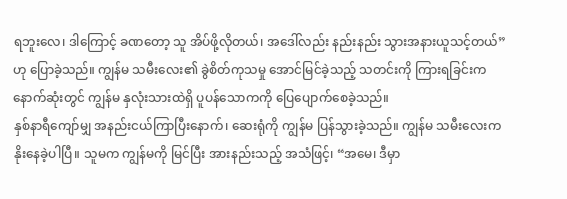ရဘူးလေ၊ ဒါကြောင့် ခဏတော့ သူ အိပ်ဖို့လိုတယ်၊ အဒေါ်လည်း နည်းနည်း သွားအနားယူသင့်တယ်” ဟု ပြောခဲ့သည်။ ကျွန်မ သမီးလေး၏ ခွဲစိတ်ကုသမှု အောင်မြင်ခဲ့သည့် သတင်းကို ကြားရခြင်းက နောက်ဆုံးတွင် ကျွန်မ နှလုံးသားထဲရှိ ပူပန်သောကကို ပြေပျောက်စေခဲ့သည်။
နှစ်နာရီကျော်မျှ အနည်းငယ်ကြာပြီးနောက်၊ ဆေးရုံကို ကျွန်မ ပြန်သွားခဲ့သည်။ ကျွန်မ သမီးလေးက နိုးနေခဲ့ပါပြီ။ သူမက ကျွန်မကို မြင်ပြီး အားနည်းသည့် အသံဖြင့်၊ “အမေ၊ ဒီမှာ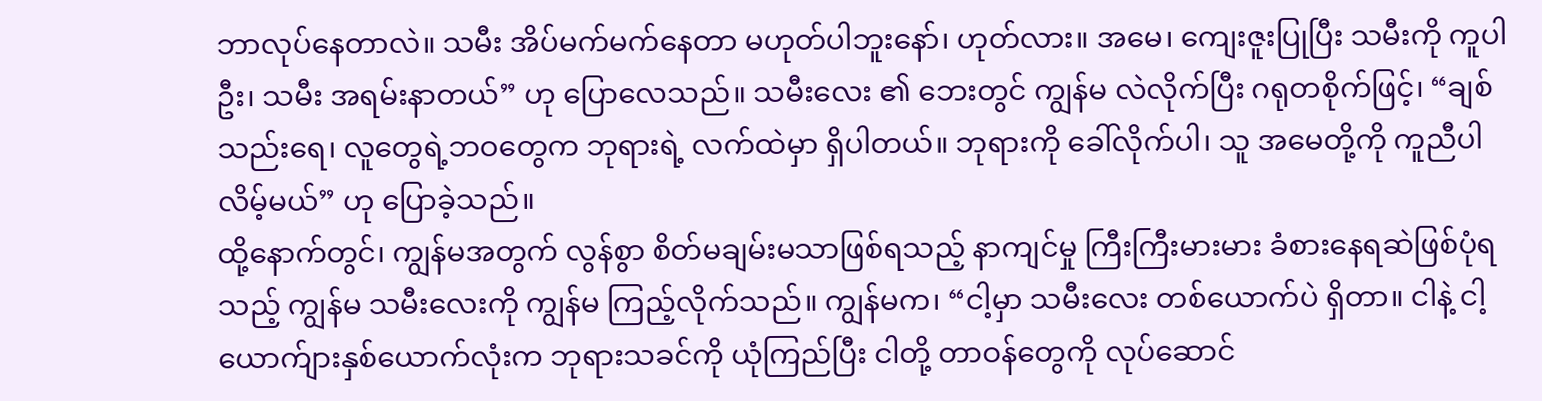ဘာလုပ်နေတာလဲ။ သမီး အိပ်မက်မက်နေတာ မဟုတ်ပါဘူးနော်၊ ဟုတ်လား။ အမေ၊ ကျေးဇူးပြုပြီး သမီးကို ကူပါဦး၊ သမီး အရမ်းနာတယ်” ဟု ပြောလေသည်။ သမီးလေး ၏ ဘေးတွင် ကျွန်မ လဲလိုက်ပြီး ဂရုတစိုက်ဖြင့်၊ “ချစ်သည်းရေ၊ လူတွေရဲ့ဘဝတွေက ဘုရားရဲ့ လက်ထဲမှာ ရှိပါတယ်။ ဘုရားကို ခေါ်လိုက်ပါ၊ သူ အမေတို့ကို ကူညီပါလိမ့်မယ်” ဟု ပြောခဲ့သည်။
ထို့နောက်တွင်၊ ကျွန်မအတွက် လွန်စွာ စိတ်မချမ်းမသာဖြစ်ရသည့် နာကျင်မှု ကြီးကြီးမားမား ခံစားနေရဆဲဖြစ်ပုံရသည့် ကျွန်မ သမီးလေးကို ကျွန်မ ကြည့်လိုက်သည်။ ကျွန်မက၊ “ငါ့မှာ သမီးလေး တစ်ယောက်ပဲ ရှိတာ။ ငါနဲ့ ငါ့ယောက်ျားနှစ်ယောက်လုံးက ဘုရားသခင်ကို ယုံကြည်ပြီး ငါတို့ တာဝန်တွေကို လုပ်ဆောင်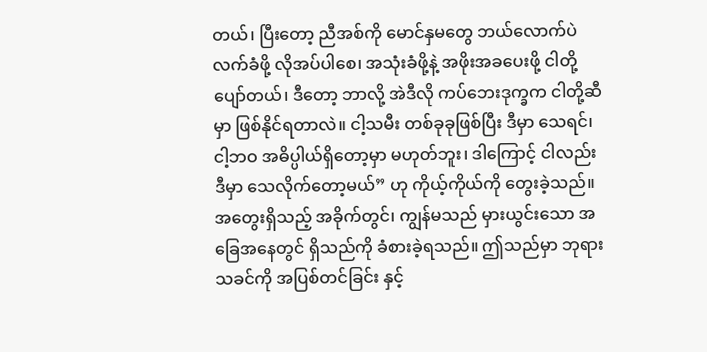တယ်၊ ပြီးတော့ ညီအစ်ကို မောင်နှမတွေ ဘယ်လောက်ပဲ လက်ခံဖို့ လိုအပ်ပါစေ၊ အသုံးခံဖို့နဲ့ အဖိုးအခပေးဖို့ ငါတို့ ပျော်တယ်၊ ဒီတော့ ဘာလို့ အဲဒီလို ကပ်ဘေးဒုက္ခက ငါတို့ဆီမှာ ဖြစ်နိုင်ရတာလဲ။ ငါ့သမီး တစ်ခုခုဖြစ်ပြီး ဒီမှာ သေရင်၊ ငါ့ဘဝ အဓိပ္ပါယ်ရှိတော့မှာ မဟုတ်ဘူး၊ ဒါကြောင့် ငါလည်း ဒီမှာ သေလိုက်တော့မယ်” ဟု ကိုယ့်ကိုယ်ကို တွေးခဲ့သည်။ အတွေးရှိသည့် အခိုက်တွင်၊ ကျွန်မသည် မှားယွင်းသော အခြေအနေတွင် ရှိသည်ကို ခံစားခဲ့ရသည်။ ဤသည်မှာ ဘုရားသခင်ကို အပြစ်တင်ခြင်း နှင့်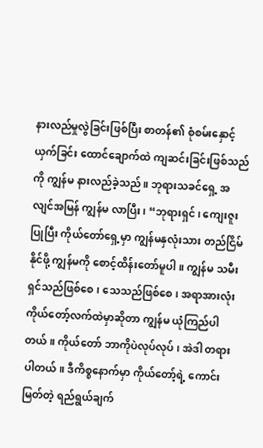နားလည်မှုလွဲခြင်းဖြစ်ပြီး စာတန်၏ စုံစမ်းနှောင့်ယှက်ခြင်း ထောင်ချောက်ထဲ ကျဆင်းခြင်းဖြစ်သည်ကို ကျွန်မ နားလည်ခဲ့သည်။ ဘုရားသခင်ရှေ့ အလျင်အမြန် ကျွန်မ လာပြီး၊ “ဘုရားရှင်၊ ကျေးဇူးပြုပြီး ကိုယ်တော်ရှေ့မှာ ကျွန်မနှလုံးသား တည်ငြိမ်နိုင်ဖို့ ကျွန်မကို စောင့်ထိန်းတော်မူပါ။ ကျွန်မ သမီး ရှင်သည်ဖြစ်စေ၊ သေသည်ဖြစ်စေ၊ အရာအားလုံး ကိုယ်တော့်လက်ထဲမှာဆိုတာ ကျွန်မ ယုံကြည်ပါတယ်။ ကိုယ်တော် ဘာကိုပဲလုပ်လုပ်၊ အဲဒါ တရားပါတယ်။ ဒီကိစ္စနောက်မှာ ကိုယ်တော့်ရဲ့ ကောင်းမြတ်တဲ့ ရည်ရွယ်ချက်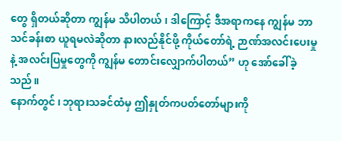တွေ ရှိတယ်ဆိုတာ ကျွန်မ သိပါတယ်၊ ဒါကြောင့် ဒီအရာကနေ ကျွန်မ ဘာသင်ခန်းစာ ယူရမလဲဆိုတာ နားလည်နိုင်ဖို့ ကိုယ်တော်ရဲ့ ဉာဏ်အလင်းပေးမှုနဲ့ အလင်းပြမှုတွေကို ကျွန်မ တောင်းလျှောက်ပါတယ်” ဟု အော်ခေါ်ခဲ့သည်။
နောက်တွင်၊ ဘုရားသခင်ထံမှ ဤနှုတ်ကပတ်တော်များကို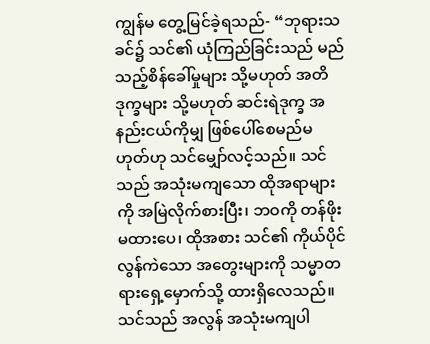ကျွန်မ တွေ့မြင်ခဲ့ရသည်- “ဘုရားသခင်၌ သင်၏ ယုံကြည်ခြင်းသည် မည်သည့်စိန်ခေါ်မှုများ သို့မဟုတ် အတိဒုက္ခများ သို့မဟုတ် ဆင်းရဲဒုက္ခ အနည်းငယ်ကိုမျှ ဖြစ်ပေါ်စေမည်မဟုတ်ဟု သင်မျှော်လင့်သည်။ သင်သည် အသုံးမကျသော ထိုအရာများကို အမြဲလိုက်စားပြီး၊ ဘဝကို တန်ဖိုးမထားပေ၊ ထိုအစား သင်၏ ကိုယ်ပိုင် လွန်ကဲသော အတွေးများကို သမ္မာတရားရှေ့မှောက်သို့ ထားရှိလေသည်။ သင်သည် အလွန် အသုံးမကျပါ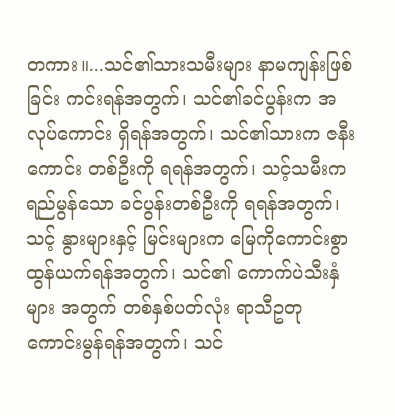တကား။...သင်၏သားသမီးများ နာမကျန်းဖြစ်ခြင်း ကင်းရန်အတွက်၊ သင်၏ခင်ပွန်းက အလုပ်ကောင်း ရှိရန်အတွက်၊ သင်၏သားက ဇနီးကောင်း တစ်ဦးကို ရရန်အတွက်၊ သင့်သမီးက ရည်မွန်သော ခင်ပွန်းတစ်ဦးကို ရရန်အတွက်၊ သင့် နွားများနှင့် မြင်းများက မြေကိုကောင်းစွာ ထွန်ယက်ရန်အတွက်၊ သင်၏ ကောက်ပဲသီးနှံများ အတွက် တစ်နှစ်ပတ်လုံး ရာသီဥတု ကောင်းမွန်ရန်အတွက်၊ သင်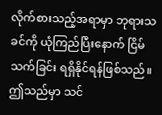လိုက်စားသည့်အရာမှာ ဘုရားသခင်ကို ယုံကြည်ပြီးနောက် ငြိမ်သက်ခြင်း ရရှိနိုင်ရန်ဖြစ်သည်။ ဤသည်မှာ သင်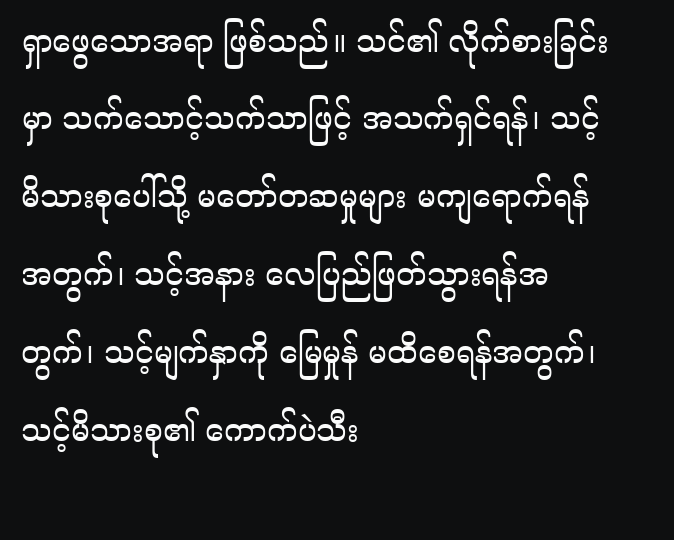ရှာဖွေသောအရာ ဖြစ်သည်။ သင်၏ လိုက်စားခြင်းမှာ သက်သောင့်သက်သာဖြင့် အသက်ရှင်ရန်၊ သင့်မိသားစုပေါ်သို့ မတော်တဆမှုများ မကျရောက်ရန်အတွက်၊ သင့်အနား လေပြည်ဖြတ်သွားရန်အတွက်၊ သင့်မျက်နှာကို မြေမှုန် မထိစေရန်အတွက်၊ သင့်မိသားစု၏ ကောက်ပဲသီး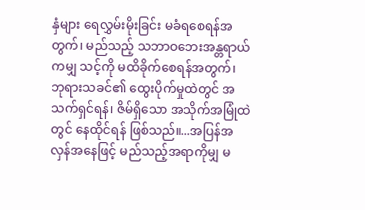နှံများ ရေလွှမ်းမိုးခြင်း မခံရစေရန်အတွက်၊ မည်သည့် သဘာဝဘေးအန္တရာယ်ကမျှ သင့်ကို မထိခိုက်စေရန်အတွက်၊ ဘုရားသခင်၏ ထွေးပိုက်မှုထဲတွင် အသက်ရှင်ရန်၊ ဇိမ်ရှိသော အသိုက်အမြုံထဲတွင် နေထိုင်ရန် ဖြစ်သည်။...အပြန်အလှန်အနေဖြင့် မည်သည့်အရာကိုမျှ မ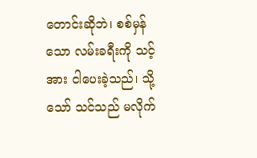တောင်းဆိုဘဲ၊ စစ်မှန်သော လမ်းခရီးကို သင့်အား ငါပေးခဲ့သည်၊ သို့သော် သင်သည် မလိုက်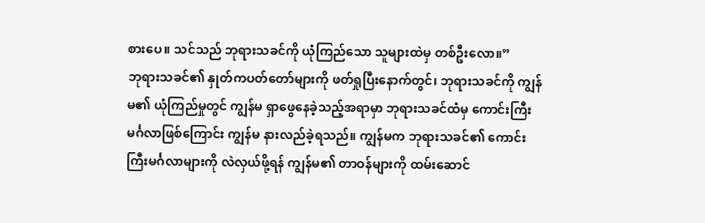စားပေ။ သင်သည် ဘုရားသခင်ကို ယုံကြည်သော သူများထဲမှ တစ်ဦးလော။”
ဘုရားသခင်၏ နှုတ်ကပတ်တော်များကို ဖတ်ရှုပြီးနောက်တွင်၊ ဘုရားသခင်ကို ကျွန်မ၏ ယုံကြည်မှုတွင် ကျွန်မ ရှာဖွေနေခဲ့သည့်အရာမှာ ဘုရားသခင်ထံမှ ကောင်းကြီးမင်္ဂလာဖြစ်ကြောင်း ကျွန်မ နားလည်ခဲ့ရသည်။ ကျွန်မက ဘုရားသခင်၏ ကောင်းကြီးမင်္ဂလာများကို လဲလှယ်ဖို့ရန် ကျွန်မ၏ တာဝန်များကို ထမ်းဆောင်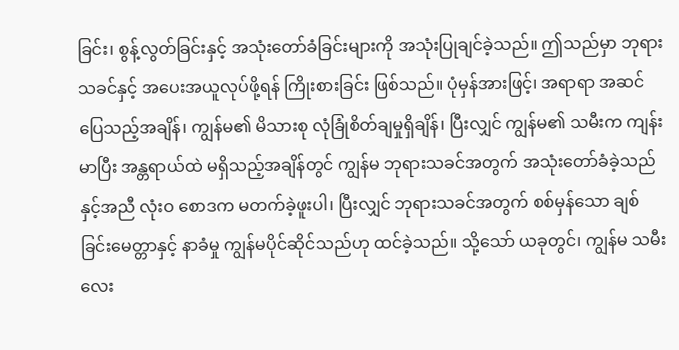ခြင်း၊ စွန့်လွတ်ခြင်းနှင့် အသုံးတော်ခံခြင်းများကို အသုံးပြုချင်ခဲ့သည်။ ဤသည်မှာ ဘုရားသခင်နှင့် အပေးအယူလုပ်ဖို့ရန် ကြိုးစားခြင်း ဖြစ်သည်။ ပုံမှန်အားဖြင့်၊ အရာရာ အဆင်ပြေသည့်အချိန်၊ ကျွန်မ၏ မိသားစု လုံခြုံစိတ်ချမှုရှိချိန်၊ ပြီးလျှင် ကျွန်မ၏ သမီးက ကျန်းမာပြီး အန္တရာယ်ထဲ မရှိသည့်အချိန်တွင် ကျွန်မ ဘုရားသခင်အတွက် အသုံးတော်ခံခဲ့သည်နှင့်အညီ လုံးဝ စောဒက မတက်ခဲ့ဖူးပါ၊ ပြီးလျှင် ဘုရားသခင်အတွက် စစ်မှန်သော ချစ်ခြင်းမေတ္တာနှင့် နာခံမှု ကျွန်မပိုင်ဆိုင်သည်ဟု ထင်ခဲ့သည်။ သို့သော် ယခုတွင်၊ ကျွန်မ သမီးလေး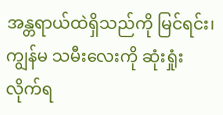အန္တရာယ်ထဲရှိသည်ကို မြင်ရင်း၊ ကျွန်မ သမီးလေးကို ဆုံးရှုံးလိုက်ရ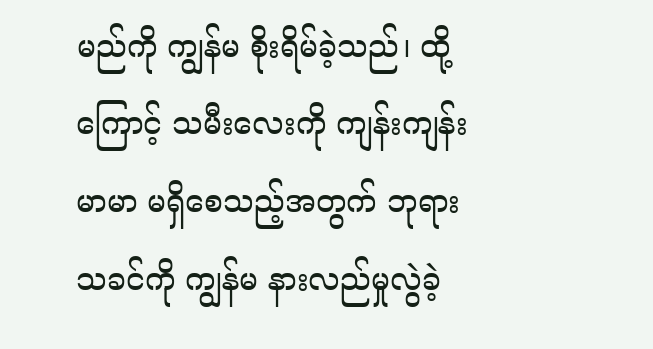မည်ကို ကျွန်မ စိုးရိမ်ခဲ့သည်၊ ထို့ကြောင့် သမီးလေးကို ကျန်းကျန်းမာမာ မရှိစေသည့်အတွက် ဘုရားသခင်ကို ကျွန်မ နားလည်မှုလွဲခဲ့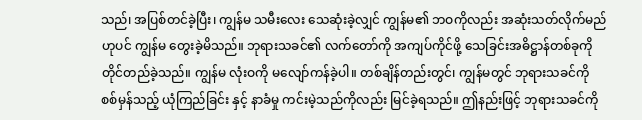သည်၊ အပြစ်တင်ခဲ့ပြီး၊ ကျွန်မ သမီးလေး သေဆုံးခဲ့လျှင် ကျွန်မ၏ ဘဝကိုလည်း အဆုံးသတ်လိုက်မည်ဟုပင် ကျွန်မ တွေးခဲ့မိသည်။ ဘုရားသခင်၏ လက်တော်ကို အကျပ်ကိုင်ဖို့ သေခြင်းအဓိဋ္ဌာန်တစ်ခုကို တိုင်တည်ခဲ့သည်။ ကျွန်မ လုံးဝကို မလျော်ကန်ခဲ့ပါ။ တစ်ချိန်တည်းတွင်၊ ကျွန်မတွင် ဘုရားသခင်ကို စစ်မှန်သည့် ယုံကြည်ခြင်း နှင့် နာခံမှု ကင်းမဲ့သည်ကိုလည်း မြင်ခဲ့ရသည်။ ဤနည်းဖြင့် ဘုရားသခင်ကို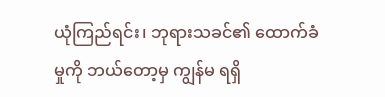ယုံကြည်ရင်း၊ ဘုရားသခင်၏ ထောက်ခံမှုကို ဘယ်တော့မှ ကျွန်မ ရရှိ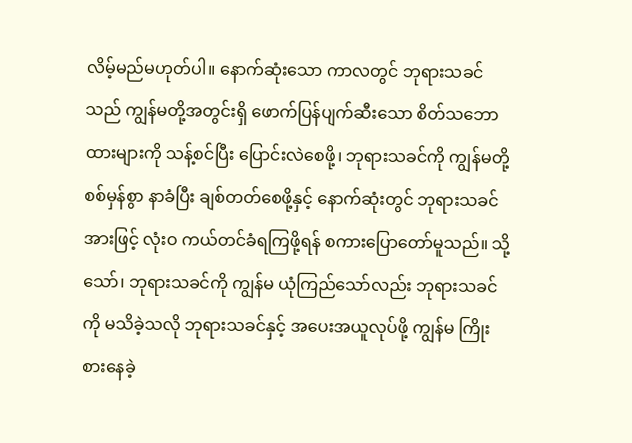လိမ့်မည်မဟုတ်ပါ။ နောက်ဆုံးသော ကာလတွင် ဘုရားသခင်သည် ကျွန်မတို့အတွင်းရှိ ဖောက်ပြန်ပျက်ဆီးသော စိတ်သဘောထားများကို သန့်စင်ပြီး ပြောင်းလဲစေဖို့၊ ဘုရားသခင်ကို ကျွန်မတို့ စစ်မှန်စွာ နာခံပြီး ချစ်တတ်စေဖို့နှင့် နောက်ဆုံးတွင် ဘုရားသခင်အားဖြင့် လုံးဝ ကယ်တင်ခံရကြဖို့ရန် စကားပြောတော်မူသည်။ သို့သော်၊ ဘုရားသခင်ကို ကျွန်မ ယုံကြည်သော်လည်း ဘုရားသခင်ကို မသိခဲ့သလို ဘုရားသခင်နှင့် အပေးအယူလုပ်ဖို့ ကျွန်မ ကြိုးစားနေခဲ့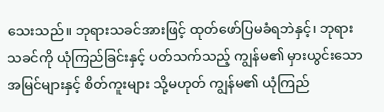သေးသည်။ ဘုရားသခင်အားဖြင့် ထုတ်ဖော်ပြမခံရဘဲနှင့်၊ ဘုရားသခင်ကို ယုံကြည်ခြင်းနှင့် ပတ်သက်သည့် ကျွန်မ၏ မှားယွင်းသော အမြင်များနှင့် စိတ်ကူးများ သို့မဟုတ် ကျွန်မ၏ ယုံကြည်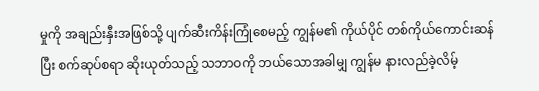မှုကို အချည်းနှီးအဖြစ်သို့ ပျက်ဆီးကိန်းကြုံစေမည့် ကျွန်မ၏ ကိုယ်ပိုင် တစ်ကိုယ်ကောင်းဆန်ပြီး စက်ဆုပ်စရာ ဆိုးယုတ်သည့် သဘာဝကို ဘယ်သောအခါမျှ ကျွန်မ နားလည်ခဲ့လိမ့်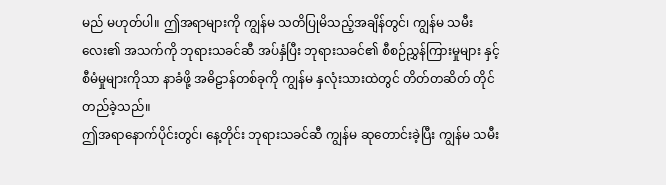မည် မဟုတ်ပါ။ ဤအရာများကို ကျွန်မ သတိပြုမိသည့်အချိန်တွင်၊ ကျွန်မ သမီးလေး၏ အသက်ကို ဘုရားသခင်ဆီ အပ်နှံပြီး ဘုရားသခင်၏ စီစဉ်ညွှန်ကြားမှုများ နှင့် စီမံမှုများကိုသာ နာခံဖို့ အဓိဠာန်တစ်ခုကို ကျွန်မ နှလုံးသားထဲတွင် တိတ်တဆိတ် တိုင်တည်ခဲ့သည်။
ဤအရာနောက်ပိုင်းတွင်၊ နေ့တိုင်း ဘုရားသခင်ဆီ ကျွန်မ ဆုတောင်းခဲ့ပြီး ကျွန်မ သမီး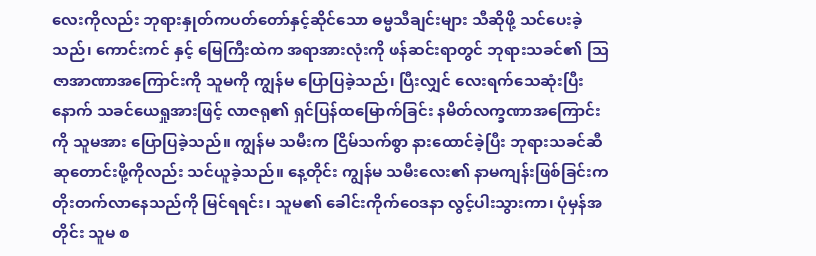လေးကိုလည်း ဘုရားနှုတ်ကပတ်တော်နှင့်ဆိုင်သော ဓမ္မသီချင်းများ သီဆိုဖို့ သင်ပေးခဲ့သည်၊ ကောင်းကင် နှင့် မြေကြီးထဲက အရာအားလုံးကို ဖန်ဆင်းရာတွင် ဘုရားသခင်၏ သြဇာအာဏာအကြောင်းကို သူမကို ကျွန်မ ပြောပြခဲ့သည်၊ ပြီးလျှင် လေးရက်သေဆုံးပြီးနောက် သခင်ယေရှုအားဖြင့် လာဇရု၏ ရှင်ပြန်ထမြောက်ခြင်း နမိတ်လက္ခဏာအကြောင်းကို သူမအား ပြောပြခဲ့သည်။ ကျွန်မ သမီးက ငြိမ်သက်စွာ နားထောင်ခဲ့ပြီး ဘုရားသခင်ဆီ ဆုတောင်းဖို့ကိုလည်း သင်ယူခဲ့သည်။ နေ့တိုင်း ကျွန်မ သမီးလေး၏ နာမကျန်းဖြစ်ခြင်းက တိုးတက်လာနေသည်ကို မြင်ရရင်း၊ သူမ၏ ခေါင်းကိုက်ဝေဒနာ လွင့်ပါးသွားကာ၊ ပုံမှန်အတိုင်း သူမ စ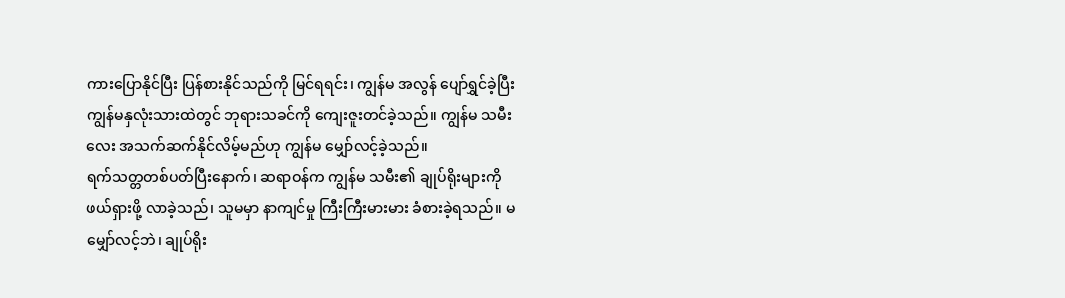ကားပြောနိုင်ပြီး ပြန်စားနိုင်သည်ကို မြင်ရရင်း၊ ကျွန်မ အလွန် ပျော်ရွှင်ခဲ့ပြီး ကျွန်မနှလုံးသားထဲတွင် ဘုရားသခင်ကို ကျေးဇူးတင်ခဲ့သည်။ ကျွန်မ သမီးလေး အသက်ဆက်နိုင်လိမ့်မည်ဟု ကျွန်မ မျှော်လင့်ခဲ့သည်။
ရက်သတ္တတစ်ပတ်ပြီးနောက်၊ ဆရာဝန်က ကျွန်မ သမီး၏ ချုပ်ရိုးများကို ဖယ်ရှားဖို့ လာခဲ့သည်၊ သူမမှာ နာကျင်မှု ကြီးကြီးမားမား ခံစားခဲ့ရသည်။ မမျှော်လင့်ဘဲ၊ ချုပ်ရိုး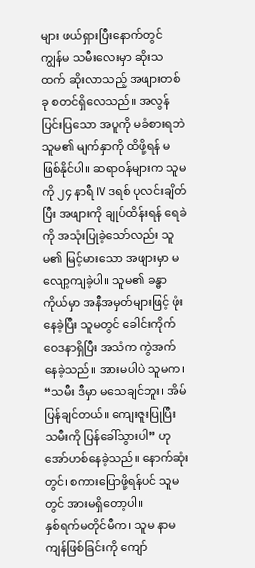များ ဖယ်ရှားပြီးနောက်တွင် ကျွန်မ သမီးလေးမှာ ဆိုးသထက် ဆိုးလာသည့် အဖျားတစ်ခု စတင်ရှိလေသည်။ အလွန်ပြင်းပြသော အပူကို မခံစားရဘဲ သူမ၏ မျက်နှာကို ထိဖို့ရန် မဖြစ်နိုင်ပါ။ ဆရာဝန်များက သူမကို ၂၄ နာရီ IV ဒရစ် ပုလင်းချိတ်ပြီး အဖျားကို ချုပ်ထိန်းရန် ရေခဲကို အသုံးပြုခဲ့သော်လည်း သူမ၏ မြင့်မားသော အဖျားမှာ မလျော့ကျခဲ့ပါ။ သူမ၏ ခန္ဓာကိုယ်မှာ အနီအမှတ်များဖြင့် ဖုံးနေခဲ့ပြီး သူမတွင် ခေါင်းကိုက်ဝေဒနာရှိပြီး အသံက ကွဲအက်နေခဲ့သည်။ အားမပါပဲ သူမက၊ “သမီး ဒီမှာ မသေချင်ဘူး၊ အိမ်ပြန်ချင်တယ်။ ကျေးဇူးပြုပြီး သမီးကို ပြန်ခေါ်သွားပါ” ဟု အော်ဟစ်နေခဲ့သည်။ နောက်ဆုံးတွင်၊ စကားပြောဖို့ရန်ပင် သူမတွင် အားမရှိတော့ပါ။
နှစ်ရက်မတိုင်မီက၊ သူမ နာမကျန်ဖြစ်ခြင်းကို ကျော်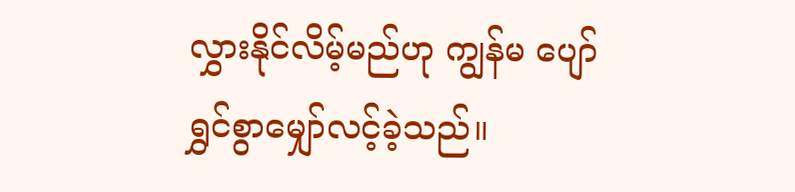လွှားနိုင်လိမ့်မည်ဟု ကျွန်မ ပျော်ရွှင်စွာမျှော်လင့်ခဲ့သည်။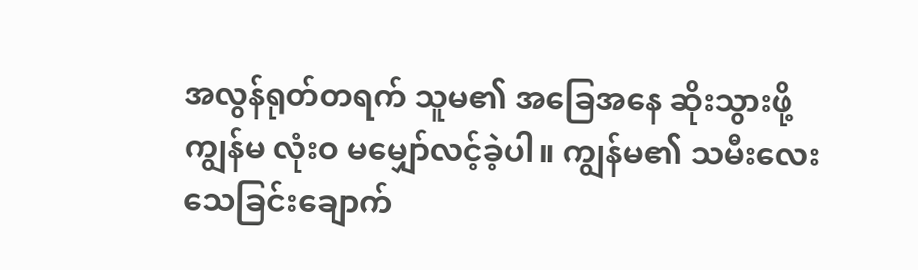အလွန်ရုတ်တရက် သူမ၏ အခြေအနေ ဆိုးသွားဖို့ ကျွန်မ လုံးဝ မမျှော်လင့်ခဲ့ပါ။ ကျွန်မ၏ သမီးလေး သေခြင်းချောက်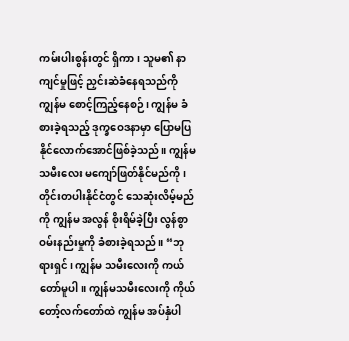ကမ်းပါးစွန်းတွင် ရှိကာ၊ သူမ၏ နာကျင်မှုဖြင့် ညှင်းဆဲခံနေရသည်ကို ကျွန်မ စောင့်ကြည့်နေစဉ်၊ ကျွန်မ ခံစားခဲ့ရသည့် ဒုက္ခဝေဒနာမှာ ပြောမပြနိုင်လောက်အောင်ဖြစ်ခဲ့သည်။ ကျွန်မ သမီးလေး မကျော်ဖြတ်နိုင်မည်ကို၊ တိုင်းတပါးနိုင်ငံတွင် သေဆုံးလိမ့်မည်ကို ကျွန်မ အလွန် စိုးရိမ်ခဲ့ပြီး လွန်စွာ ဝမ်းနည်းမှုကို ခံစားခဲ့ရသည်။ “ဘုရားရှင်၊ ကျွန်မ သမီးလေးကို ကယ်တော်မူပါ။ ကျွန်မသမီးလေးကို ကိုယ်တော့်လက်တော်ထဲ ကျွန်မ အပ်နှံပါ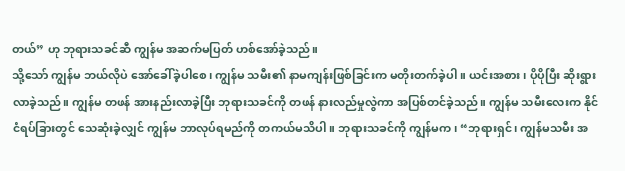တယ်” ဟု ဘုရားသခင်ဆီ ကျွန်မ အဆက်မပြတ် ဟစ်အော်ခဲ့သည်။
သို့သော် ကျွန်မ ဘယ်လိုပဲ အော်ခေါ်ခဲ့ပါစေ၊ ကျွန်မ သမီး၏ နာမကျန်းဖြစ်ခြင်းက မတိုးတက်ခဲ့ပါ။ ယင်းအစား၊ ပိုပိုပြီး ဆိုးရွားလာခဲ့သည်။ ကျွန်မ တဖန် အားနည်းလာခဲ့ပြီး ဘုရားသခင်ကို တဖန် နားလည်မှုလွဲကာ အပြစ်တင်ခဲ့သည်။ ကျွန်မ သမီးလေးက နိုင်ငံရပ်ခြားတွင် သေဆုံးခဲ့လျှင် ကျွန်မ ဘာလုပ်ရမည်ကို တကယ်မသိပါ။ ဘုရားသခင်ကို ကျွန်မက၊ “ဘုရားရှင်၊ ကျွန်မသမီး အ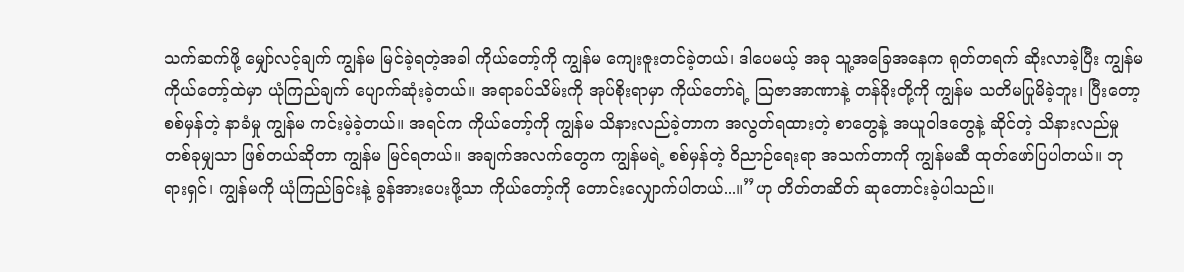သက်ဆက်ဖို့ မျှော်လင့်ချက် ကျွန်မ မြင်ခဲ့ရတဲ့အခါ ကိုယ်တော့်ကို ကျွန်မ ကျေးဇူးတင်ခဲ့တယ်၊ ဒါပေမယ့် အခု သူ့အခြေအနေက ရုတ်တရက် ဆိုးလာခဲ့ပြီး ကျွန်မ ကိုယ်တော့်ထဲမှာ ယုံကြည်ချက် ပျောက်ဆုံးခဲ့တယ်။ အရာခပ်သိမ်းကို အုပ်စိုးရာမှာ ကိုယ်တော်ရဲ့ သြဇာအာဏာနဲ့ တန်ခိုးတို့ကို ကျွန်မ သတိမပြုမိခဲ့ဘူး၊ ပြီးတော့ စစ်မှန်တဲ့ နာခံမှု ကျွန်မ ကင်းမဲ့ခဲ့တယ်။ အရင်က ကိုယ်တော့်ကို ကျွန်မ သိနားလည်ခဲ့တာက အလွတ်ရထားတဲ့ စာတွေနဲ့ အယူဝါဒတွေနဲ့ ဆိုင်တဲ့ သိနားလည်မှုတစ်ခုမျှသာ ဖြစ်တယ်ဆိုတာ ကျွန်မ မြင်ရတယ်။ အချက်အလက်တွေက ကျွန်မရဲ့ စစ်မှန်တဲ့ ဝိညာဉ်ရေးရာ အသက်တာကို ကျွန်မဆီ ထုတ်ဖော်ပြပါတယ်။ ဘုရားရှင်၊ ကျွန်မကို ယုံကြည်ခြင်းနဲ့ ခွန်အားပေးဖို့သာ ကိုယ်တော့်ကို တောင်းလျှောက်ပါတယ်...။”ဟု တိတ်တဆိတ် ဆုတောင်းခဲ့ပါသည်။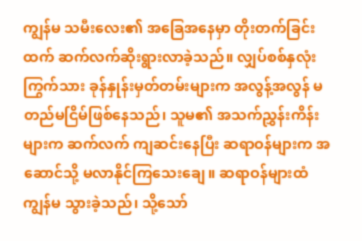ကျွန်မ သမီးလေး၏ အခြေအနေမှာ တိုးတက်ခြင်းထက် ဆက်လက်ဆိုးရွားလာခဲ့သည်။ လျှပ်စစ်နှလုံးကြွက်သား ခုန်နှုန်းမှတ်တမ်းများက အလွန့်အလွန် မတည်မငြိမ်ဖြစ်နေသည်၊ သူမ၏ အသက်ညွှန်းကိန်းများက ဆက်လက် ကျဆင်းနေပြီး ဆရာဝန်များက အဆောင်သို့ မလာနိုင်ကြသေးချေ။ ဆရာဝန်များထံ ကျွန်မ သွားခဲ့သည်၊ သို့သော်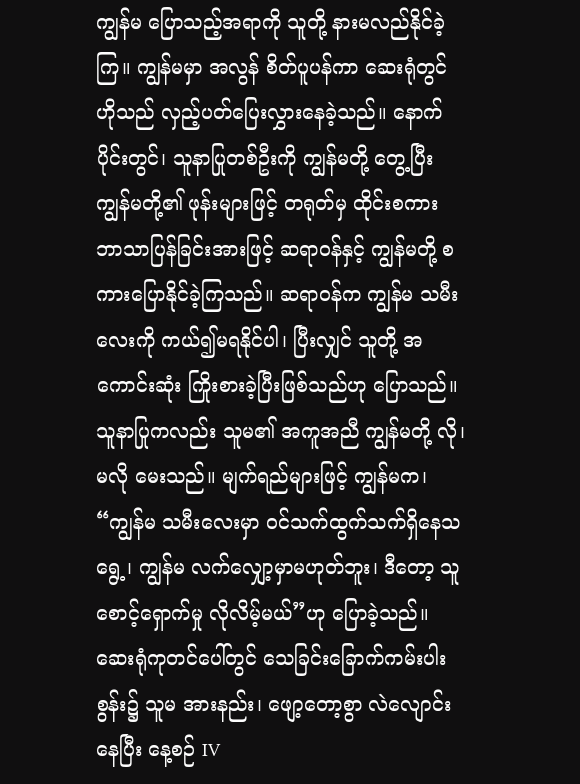ကျွန်မ ပြောသည့်အရာကို သူတို့ နားမလည်နိုင်ခဲ့ကြ။ ကျွန်မမှာ အလွန် စိတ်ပူပန်ကာ ဆေးရုံတွင် ဟိုသည် လှည့်ပတ်ပြေးလွှားနေခဲ့သည်။ နောက်ပိုင်းတွင်၊ သူနာပြုတစ်ဦးကို ကျွန်မတို့ တွေ့ပြီး ကျွန်မတို့၏ ဖုန်းများဖြင့် တရုတ်မှ ထိုင်းစကား ဘာသာပြန်ခြင်းအားဖြင့် ဆရာဝန်နှင့် ကျွန်မတို့ စကားပြောနိုင်ခဲ့ကြသည်။ ဆရာဝန်က ကျွန်မ သမီးလေးကို ကယ်၍မရနိုင်ပါ၊ ပြီးလျှင် သူတို့ အကောင်းဆုံး ကြိုးစားခဲ့ပြီးဖြစ်သည်ဟု ပြောသည်။ သူနာပြုကလည်း သူမ၏ အကူအညီ ကျွန်မတို့ လို၊ မလို မေးသည်။ မျက်ရည်များဖြင့် ကျွန်မက၊ “ကျွန်မ သမီးလေးမှာ ဝင်သက်ထွက်သက်ရှိနေသရွေ့၊ ကျွန်မ လက်လျှော့မှာမဟုတ်ဘူး၊ ဒီတော့ သူ စောင့်ရှောက်မှု လိုလိမ့်မယ်”ဟု ပြောခဲ့သည်။ ဆေးရုံကုတင်ပေါ်တွင် သေခြင်းခြောက်ကမ်းပါးစွန်း၌ သူမ အားနည်း၊ ဖျော့တော့စွာ လဲလျောင်းနေပြီး နေ့စဉ် IV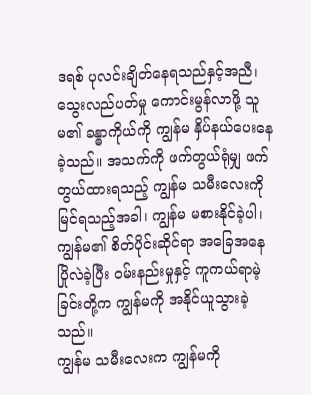ဒရစ် ပုလင်းချိတ်နေရသည်နှင့်အညီ၊ သွေးလည်ပတ်မှု ကောင်းမွန်လာဖို့ သူမ၏ ခန္ဓာကိုယ်ကို ကျွန်မ နှိပ်နယ်ပေးနေခဲ့သည်။ အသက်ကို ဖက်တွယ်ရုံမျှ ဖက်တွယ်ထားရသည့် ကျွန်မ သမီးလေးကို မြင်ရသည့်အခါ၊ ကျွန်မ မစားနိုင်ခဲ့ပါ၊ ကျွန်မ၏ စိတ်ပိုင်းဆိုင်ရာ အခြေအနေ ပြိုလဲခဲ့ပြီး ဝမ်းနည်းမှုနှင့် ကူကယ်ရာမဲ့ခြင်းတို့က ကျွန်မကို အနိုင်ယူသွားခဲ့သည်။
ကျွန်မ သမီးလေးက ကျွန်မကို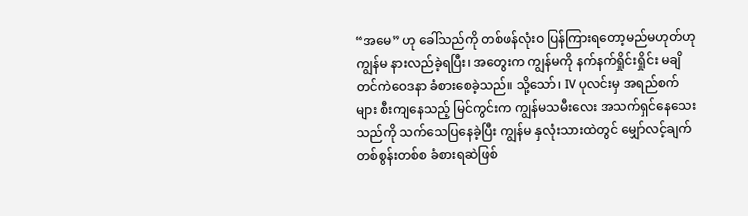“အမေ” ဟု ခေါ်သည်ကို တစ်ဖန်လုံးဝ ပြန်ကြားရတော့မည်မဟုတ်ဟု ကျွန်မ နားလည်ခဲ့ရပြီး၊ အတွေးက ကျွန်မကို နက်နက်ရှိုင်းရှိုင်း မချိတင်ကဲဝေဒနာ ခံစားစေခဲ့သည်။ သို့သော်၊ IV ပုလင်းမှ အရည်စက်များ စီးကျနေသည့် မြင်ကွင်းက ကျွန်မသမီးလေး အသက်ရှင်နေသေးသည်ကို သက်သေပြနေခဲ့ပြီး ကျွန်မ နှလုံးသားထဲတွင် မျှော်လင့်ချက် တစ်စွန်းတစ်စ ခံစားရဆဲဖြစ်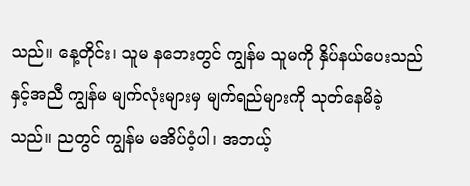သည်။ နေ့တိုင်း၊ သူမ နဘေးတွင် ကျွန်မ သူမကို နှိပ်နယ်ပေးသည်နှင့်အညီ ကျွန်မ မျက်လုံးများမှ မျက်ရည်များကို သုတ်နေမိခဲ့သည်။ ညတွင် ကျွန်မ မအိပ်ဝံ့ပါ၊ အဘယ့်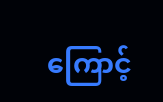ကြောင့်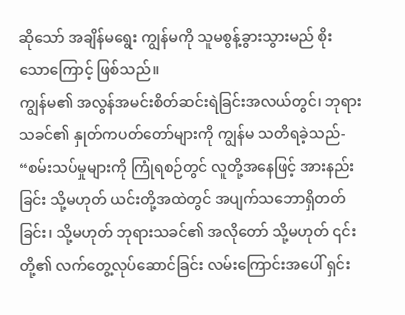ဆိုသော် အချိန်မရွေး ကျွန်မကို သူမစွန့်ခွားသွားမည် စိုးသောကြောင့် ဖြစ်သည်။
ကျွန်မ၏ အလွန်အမင်းစိတ်ဆင်းရဲခြင်းအလယ်တွင်၊ ဘုရားသခင်၏ နှုတ်ကပတ်တော်များကို ကျွန်မ သတိရခဲ့သည်- “စမ်းသပ်မှုများကို ကြုံရစဉ်တွင် လူတို့အနေဖြင့် အားနည်းခြင်း သို့မဟုတ် ယင်းတို့အထဲတွင် အပျက်သဘောရှိတတ်ခြင်း၊ သို့မဟုတ် ဘုရားသခင်၏ အလိုတော် သို့မဟုတ် ၎င်းတို့၏ လက်တွေ့လုပ်ဆောင်ခြင်း လမ်းကြောင်းအပေါ် ရှင်း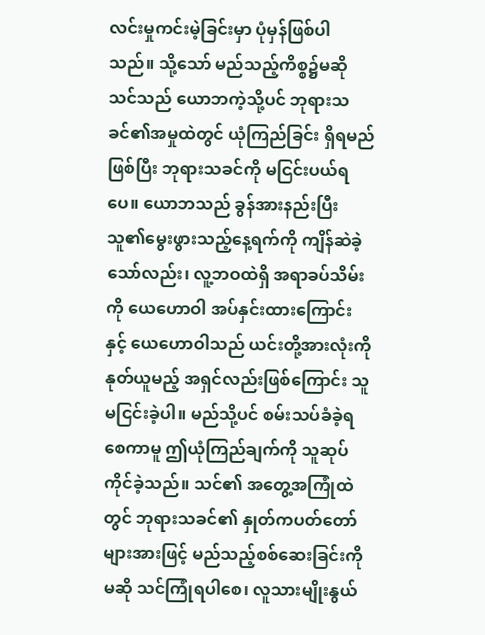လင်းမှုကင်းမဲ့ခြင်းမှာ ပုံမှန်ဖြစ်ပါသည်။ သို့သော် မည်သည့်ကိစ္စ၌မဆို သင်သည် ယောဘကဲ့သို့ပင် ဘုရားသခင်၏အမှုထဲတွင် ယုံကြည်ခြင်း ရှိရမည်ဖြစ်ပြီး ဘုရားသခင်ကို မငြင်းပယ်ရပေ။ ယောဘသည် ခွန်အားနည်းပြီး သူ၏မွေးဖွားသည့်နေ့ရက်ကို ကျိန်ဆဲခဲ့သော်လည်း၊ လူ့ဘဝထဲရှိ အရာခပ်သိမ်းကို ယေဟောဝါ အပ်နှင်းထားကြောင်းနှင့် ယေဟောဝါသည် ယင်းတို့အားလုံးကို နုတ်ယူမည့် အရှင်လည်းဖြစ်ကြောင်း သူမငြင်းခဲ့ပါ။ မည်သို့ပင် စမ်းသပ်ခံခဲ့ရစေကာမူ ဤယုံကြည်ချက်ကို သူဆုပ်ကိုင်ခဲ့သည်။ သင်၏ အတွေ့အကြုံထဲတွင် ဘုရားသခင်၏ နှုတ်ကပတ်တော်များအားဖြင့် မည်သည့်စစ်ဆေးခြင်းကိုမဆို သင်ကြုံရပါစေ၊ လူသားမျိုးနွယ်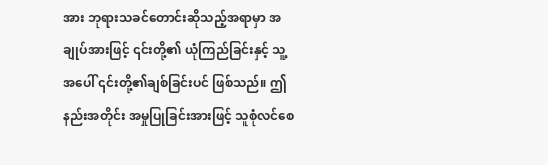အား ဘုရားသခင်တောင်းဆိုသည့်အရာမှာ အချုပ်အားဖြင့် ၎င်းတို့၏ ယုံကြည်ခြင်းနှင့် သူ့အပေါ် ၎င်းတို့၏ချစ်ခြင်းပင် ဖြစ်သည်။ ဤနည်းအတိုင်း အမှုပြုခြင်းအားဖြင့် သူစုံလင်စေ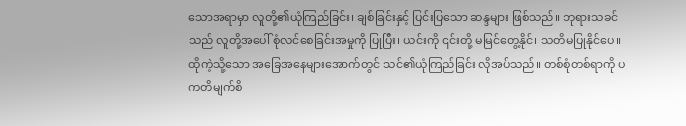သောအရာမှာ လူတို့၏ယုံကြည်ခြင်း၊ ချစ်ခြင်းနှင့် ပြင်းပြသော ဆန္ဒများ ဖြစ်သည်။ ဘုရားသခင်သည် လူတို့အပေါ် စုံလင်စေခြင်းအမှုကို ပြုပြီး၊ ယင်းကို ၎င်းတို့ မမြင်တွေ့နိုင်၊ သတိမပြုနိုင်ပေ။ ထိုကဲ့သို့သော အခြေအနေများအောက်တွင် သင်၏ယုံကြည်ခြင်း လိုအပ်သည်။ တစ်စုံတစ်ရာကို ပကတိမျက်စိ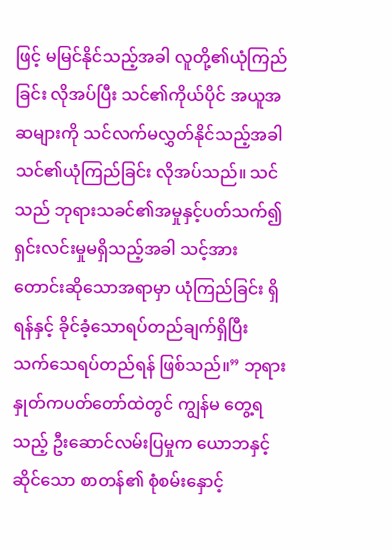ဖြင့် မမြင်နိုင်သည့်အခါ လူတို့၏ယုံကြည်ခြင်း လိုအပ်ပြီး သင်၏ကိုယ်ပိုင် အယူအဆများကို သင်လက်မလွှတ်နိုင်သည့်အခါ သင်၏ယုံကြည်ခြင်း လိုအပ်သည်။ သင်သည် ဘုရားသခင်၏အမှုနှင့်ပတ်သက်၍ ရှင်းလင်းမှုမရှိသည့်အခါ သင့်အား တောင်းဆိုသောအရာမှာ ယုံကြည်ခြင်း ရှိရန်နှင့် ခိုင်ခံ့သောရပ်တည်ချက်ရှိပြီး သက်သေရပ်တည်ရန် ဖြစ်သည်။” ဘုရားနှုတ်ကပတ်တော်ထဲတွင် ကျွန်မ တွေ့ရသည့် ဦးဆောင်လမ်းပြမှုက ယောဘနှင့်ဆိုင်သော စာတန်၏ စုံစမ်းနှောင့်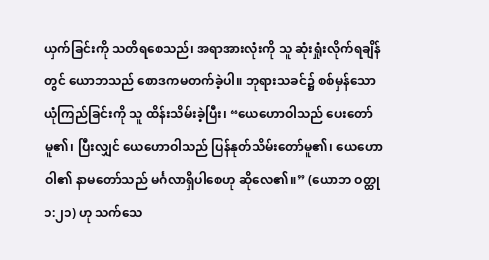ယှက်ခြင်းကို သတိရစေသည်၊ အရာအားလုံးကို သူ ဆုံးရှုံးလိုက်ရချိန်တွင် ယောဘသည် စောဒကမတက်ခဲ့ပါ။ ဘုရားသခင်၌ စစ်မှန်သော ယုံကြည်ခြင်းကို သူ ထိန်းသိမ်းခဲ့ပြီး၊ “ယေဟောဝါသည် ပေးတော်မူ၏၊ ပြီးလျှင် ယေဟောဝါသည် ပြန်နုတ်သိမ်းတော်မူ၏၊ ယေဟောဝါ၏ နာမတော်သည် မင်္ဂလာရှိပါစေဟု ဆိုလေ၏။” (ယောဘ ဝတ္ထု ၁:၂၁) ဟု သက်သေ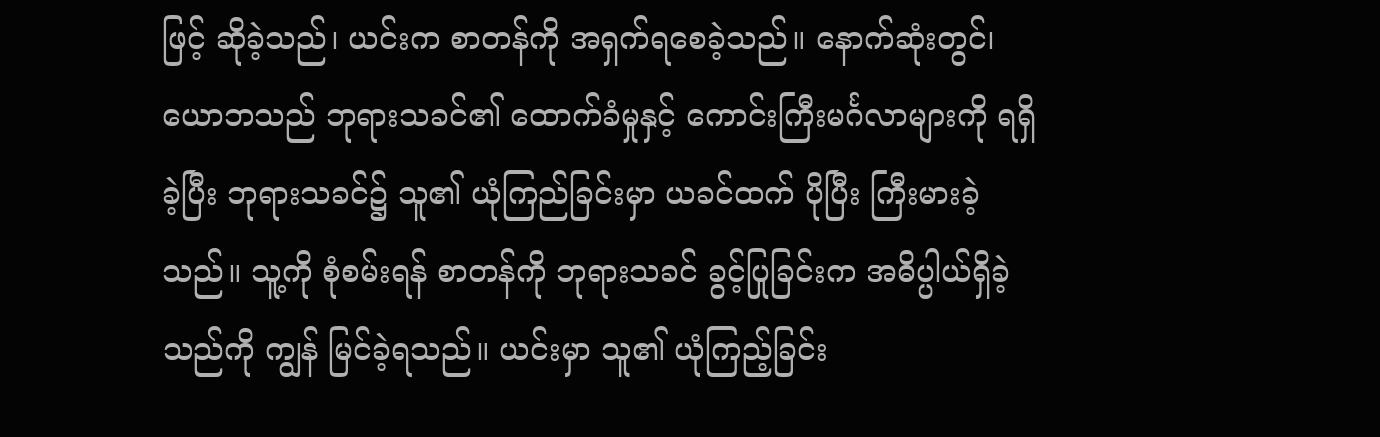ဖြင့် ဆိုခဲ့သည်၊ ယင်းက စာတန်ကို အရှက်ရစေခဲ့သည်။ နောက်ဆုံးတွင်၊ ယောဘသည် ဘုရားသခင်၏ ထောက်ခံမှုနှင့် ကောင်းကြီးမင်္ဂလာများကို ရရှိခဲ့ပြီး ဘုရားသခင်၌ သူ၏ ယုံကြည်ခြင်းမှာ ယခင်ထက် ပိုပြီး ကြီးမားခဲ့သည်။ သူ့ကို စုံစမ်းရန် စာတန်ကို ဘုရားသခင် ခွင့်ပြုခြင်းက အဓိပ္ပါယ်ရှိခဲ့သည်ကို ကျွန် မြင်ခဲ့ရသည်။ ယင်းမှာ သူ၏ ယုံကြည့်ခြင်း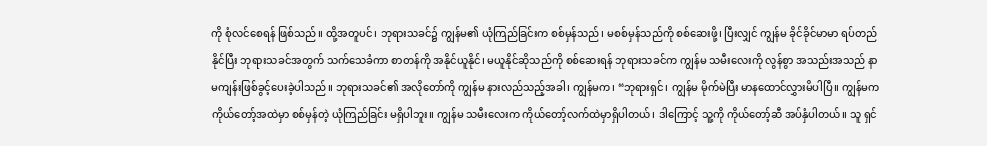ကို စုံလင်စေရန် ဖြစ်သည်။ ထို့အတူပင်၊ ဘုရားသခင်၌ ကျွန်မ၏ ယုံကြည်ခြင်းက စစ်မှန်သည်၊ မစစ်မှန်သည်ကို စစ်ဆေးဖို့၊ ပြီးလျှင် ကျွန်မ ခိုင်ခိုင်မာမာ ရပ်တည်နိုင်ပြီး ဘုရားသခင်အတွက် သက်သေခံကာ စာတန်ကို အနိုင်ယူနိုင်၊ မယူနိုင်ဆိုသည်ကို စစ်ဆေးရန် ဘုရားသခင်က ကျွန်မ သမီးလေးကို လွန်စွာ အသည်းအသည် နာမကျန်းဖြစ်ခွင့်ပေးခဲ့ပါသည်။ ဘုရားသခင်၏ အလိုတော်ကို ကျွန်မ နားလည်သည့်အခါ၊ ကျွန်မက၊ “ဘုရားရှင်၊ ကျွန်မ မိုက်မဲပြီး မာနထောင်လွှားမိပါပြီ။ ကျွန်မက ကိုယ်တော့်အထဲမှာ စစ်မှန်တဲ့ ယုံကြည်ခြင်း မရှိပါဘူး။ ကျွန်မ သမီးလေးက ကိုယ်တော့်လက်ထဲမှာရှိပါတယ်၊ ဒါကြောင့် သူ့ကို ကိုယ်တော့်ဆီ အပ်နှံပါတယ်။ သူ ရှင်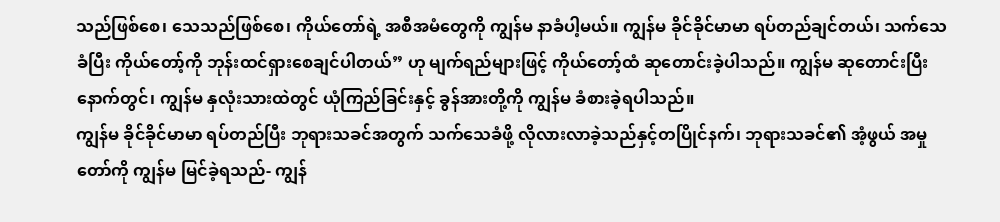သည်ဖြစ်စေ၊ သေသည်ဖြစ်စေ၊ ကိုယ်တော်ရဲ့ အစီအမံတွေကို ကျွန်မ နာခံပါ့မယ်။ ကျွန်မ ခိုင်ခိုင်မာမာ ရပ်တည်ချင်တယ်၊ သက်သေခံပြီး ကိုယ်တော့်ကို ဘုန်းထင်ရှားစေချင်ပါတယ်” ဟု မျက်ရည်များဖြင့် ကိုယ်တော့်ထံ ဆုတောင်းခဲ့ပါသည်။ ကျွန်မ ဆုတောင်းပြီးနောက်တွင်၊ ကျွန်မ နှလုံးသားထဲတွင် ယုံကြည်ခြင်းနှင့် ခွန်အားတို့ကို ကျွန်မ ခံစားခဲ့ရပါသည်။
ကျွန်မ ခိုင်ခိုင်မာမာ ရပ်တည်ပြီး ဘုရားသခင်အတွက် သက်သေခံဖို့ လိုလားလာခဲ့သည်နှင့်တပြိုင်နက်၊ ဘုရားသခင်၏ အံ့ဖွယ် အမှုတော်ကို ကျွန်မ မြင်ခဲ့ရသည်- ကျွန်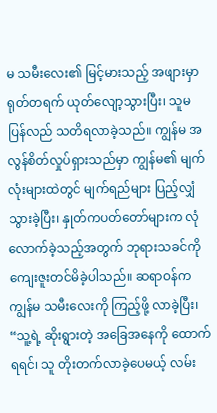မ သမီးလေး၏ မြင့်မားသည့် အဖျားမှာ ရုတ်တရက် ယုတ်လျော့သွားပြီး၊ သူမ ပြန်လည် သတိရလာခဲ့သည်။ ကျွန်မ အလွန်စိတ်လှုပ်ရှားသည်မှာ ကျွန်မ၏ မျက်လုံးများထဲတွင် မျက်ရည်များ ပြည့်လျှံသွားခဲ့ပြီး၊ နှုတ်ကပတ်တော်များက လုံလောက်ခဲ့သည့်အတွက် ဘုရားသခင်ကို ကျေးဇူးတင်မိခဲ့ပါသည်။ ဆရာဝန်က ကျွန်မ သမီးလေးကို ကြည့်ဖို့ လာခဲ့ပြီး၊ “သူ့ရဲ့ ဆိုးရွားတဲ့ အခြေအနေကို ထောက်ရရင်၊ သူ တိုးတက်လာခဲ့ပေမယ့် လမ်း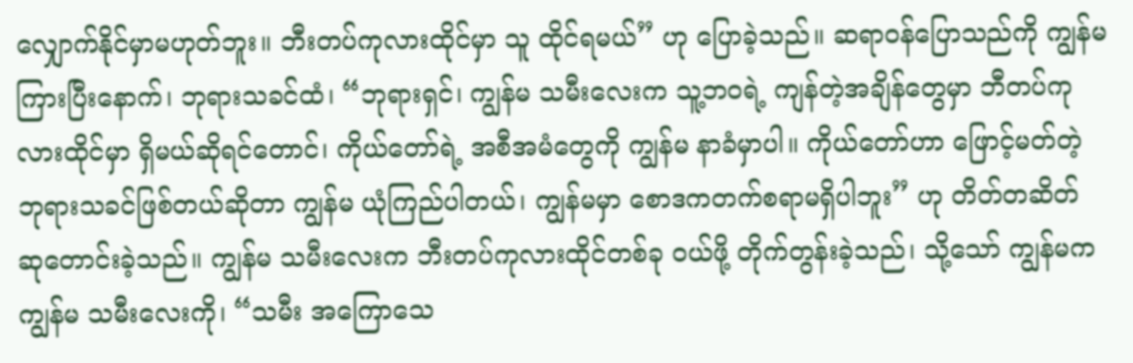လျှောက်နိုင်မှာမဟုတ်ဘူး။ ဘီးတပ်ကုလားထိုင်မှာ သူ ထိုင်ရမယ်” ဟု ပြောခဲ့သည်။ ဆရာဝန်ပြောသည်ကို ကျွန်မကြားပြီးနောက်၊ ဘုရားသခင်ထံ၊ “ဘုရားရှင်၊ ကျွန်မ သမီးလေးက သူ့ဘဝရဲ့ ကျန်တဲ့အချိန်တွေမှာ ဘီတပ်ကုလားထိုင်မှာ ရှိမယ်ဆိုရင်တောင်၊ ကိုယ်တော်ရဲ့ အစီအမံတွေကို ကျွန်မ နာခံမှာပါ။ ကိုယ်တော်ဟာ ဖြောင့်မတ်တဲ့ ဘုရားသခင်ဖြစ်တယ်ဆိုတာ ကျွန်မ ယုံကြည်ပါတယ်၊ ကျွန်မမှာ စောဒကတက်စရာမရှိပါဘူး” ဟု တိတ်တဆိတ် ဆုတောင်းခဲ့သည်။ ကျွန်မ သမီးလေးက ဘီးတပ်ကုလားထိုင်တစ်ခု ဝယ်ဖို့ တိုက်တွန်းခဲ့သည်၊ သို့သော် ကျွန်မက ကျွန်မ သမီးလေးကို၊ “သမီး အကြောသေ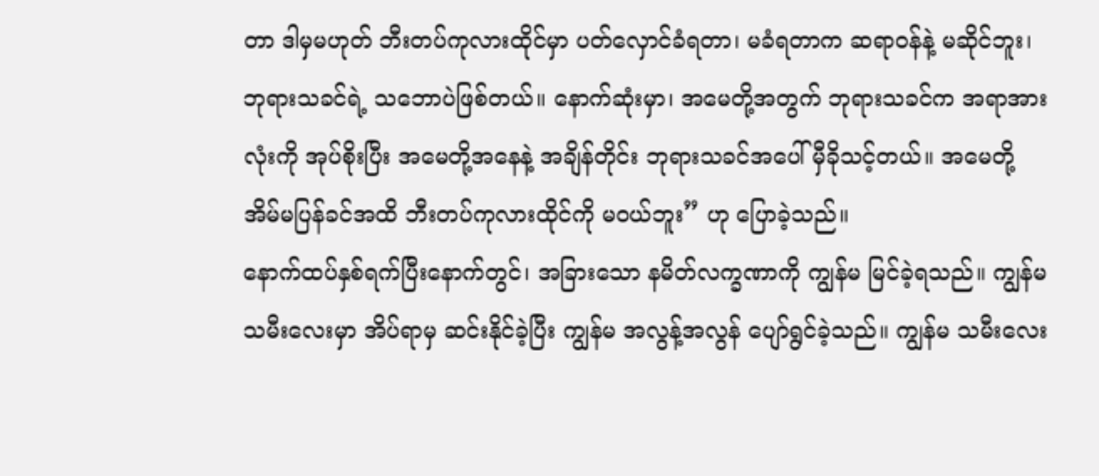တာ ဒါမှမဟုတ် ဘီးတပ်ကုလားထိုင်မှာ ပတ်လှောင်ခံရတာ၊ မခံရတာက ဆရာဝန်နဲ့ မဆိုင်ဘူး၊ ဘုရားသခင်ရဲ့ သဘောပဲဖြစ်တယ်။ နောက်ဆုံးမှာ၊ အမေတို့အတွက် ဘုရားသခင်က အရာအားလုံးကို အုပ်စိုးပြီး အမေတို့အနေနဲ့ အချိန်တိုင်း ဘုရားသခင်အပေါ် မှီခိုသင့်တယ်။ အမေတို့ အိမ်မပြန်ခင်အထိ ဘီးတပ်ကုလားထိုင်ကို မဝယ်ဘူး” ဟု ပြောခဲ့သည်။
နောက်ထပ်နှစ်ရက်ပြီးနောက်တွင်၊ အခြားသော နမိတ်လက္ခဏာကို ကျွန်မ မြင်ခဲ့ရသည်။ ကျွန်မ သမီးလေးမှာ အိပ်ရာမှ ဆင်းနိုင်ခဲ့ပြီး ကျွန်မ အလွန့်အလွန် ပျော်ရွင်ခဲ့သည်။ ကျွန်မ သမီးလေး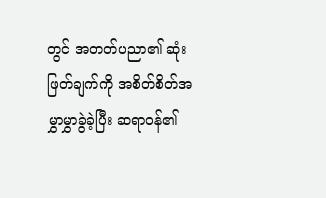တွင် အတတ်ပညာ၏ ဆုံးဖြတ်ချက်ကို အစိတ်စိတ်အမွှာမွှာခွဲခဲ့ပြီး ဆရာဝန်၏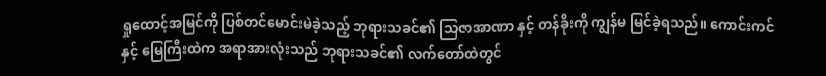ရှုထောင့်အမြင်ကို ပြစ်တင်မောင်းမဲခဲ့သည့် ဘုရားသခင်၏ သြဇာအာဏာ နှင့် တန်ခိုးကို ကျွန်မ မြင်ခဲ့ရသည်။ ကောင်းကင်နှင့် မြေကြီးထဲက အရာအားလုံးသည် ဘုရားသခင်၏ လက်တော်ထဲတွင်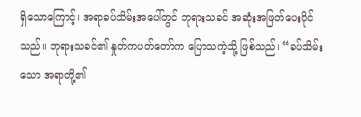ရှိသောကြောင့်၊ အရာခပ်သိမ်းအပေါ်တွင် ဘုရားသခင် အဆုံးအဖြတ်ပေးပိုင်သည်။ ဘုရားသခင်၏ နှုတ်ကပတ်တော်က ပြောသကဲ့သို့ ဖြစ်သည်၊ “ခပ်သိမ်းသော အရာတို့၏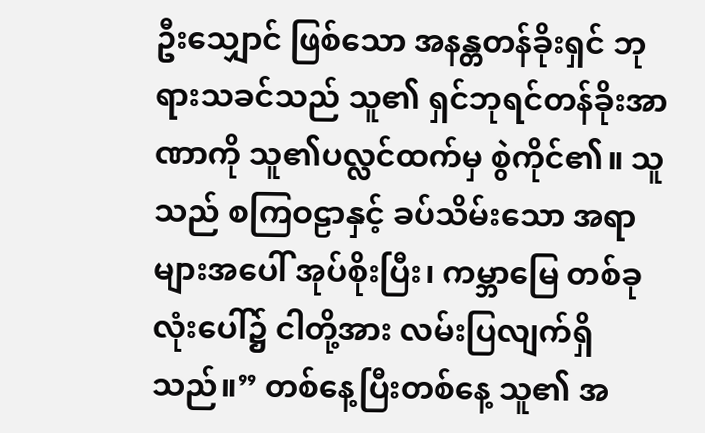ဦးသျှောင် ဖြစ်သော အနန္တတန်ခိုးရှင် ဘုရားသခင်သည် သူ၏ ရှင်ဘုရင်တန်ခိုးအာဏာကို သူ၏ပလ္လင်ထက်မှ စွဲကိုင်၏။ သူသည် စကြဝဠာနှင့် ခပ်သိမ်းသော အရာများအပေါ် အုပ်စိုးပြီး၊ ကမ္ဘာမြေ တစ်ခုလုံးပေါ်၌ ငါတို့အား လမ်းပြလျက်ရှိသည်။” တစ်နေ့ပြီးတစ်နေ့ သူ၏ အ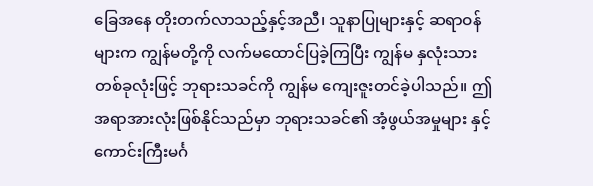ခြေအနေ တိုးတက်လာသည့်နှင့်အညီ၊ သူနာပြုများနှင့် ဆရာဝန်များက ကျွန်မတို့ကို လက်မထောင်ပြခဲ့ကြပြီး ကျွန်မ နှလုံးသားတစ်ခုလုံးဖြင့် ဘုရားသခင်ကို ကျွန်မ ကျေးဇူးတင်ခဲ့ပါသည်။ ဤအရာအားလုံးဖြစ်နိုင်သည်မှာ ဘုရားသခင်၏ အံ့ဖွယ်အမှုများ နှင့် ကောင်းကြီးမင်္ဂ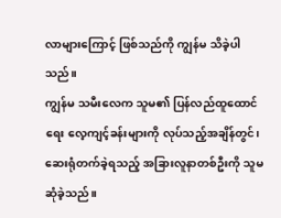လာများကြောင့် ဖြစ်သည်ကို ကျွန်မ သိခဲ့ပါသည်။
ကျွန်မ သမီးလေက သူမ၏ ပြန်လည်ထူထောင်ရေး လေ့ကျင့်ခန်းများကို လုပ်သည့်အချိန်တွင်၊ ဆေးရုံတက်ခဲ့ရသည့် အခြားလူနာတစ်ဦးကို သူမ ဆုံခဲ့သည်။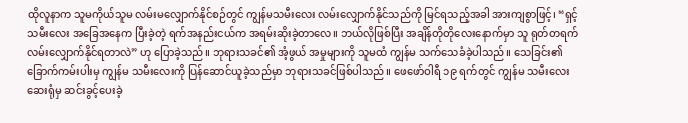ထိုလူနာက သူမကိုယ်သူမ လမ်းမလျှောက်နိုင်စဉ်တွင် ကျွန်မသမီးလေး လမ်းလျှောက်နိုင်သည်ကို မြင်ရသည့်အခါ အားကျစွာဖြင့်၊ “ရှင့် သမီးလေး အခြေအနေက ပြီးခဲ့တဲ့ ရက်အနည်းငယ်က အရမ်းဆိုးခဲ့တာလေ။ ဘယ်လိုဖြစ်ပြီး အချိန်တိုတိုလေးနောက်မှာ သူ ရုတ်တရက် လမ်းလျှောက်နိုင်ရတာလဲ” ဟု ပြောခဲ့သည်။ ဘုရားသခင်၏ အံ့ဖွယ် အမှုများကို သူမထံ ကျွန်မ သက်သေခံခဲ့ပါသည်။ သေခြင်း၏ ခြောက်ကမ်းပါးမှ ကျွန်မ သမီးလေးကို ပြန်ဆောင်ယူခဲ့သည်မှာ ဘုရားသခင်ဖြစ်ပါသည်။ ဖေဖော်ဝါရီ ၁၉ ရက်တွင် ကျွန်မ သမီးလေး ဆေးရုံမှ ဆင်းခွင့်ပေးခဲ့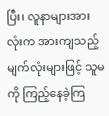ပြီး၊ လူနာများအားလုံးက အားကျသည့် မျက်လုံးများဖြင့် သူမကို ကြည့်နေခဲ့ကြ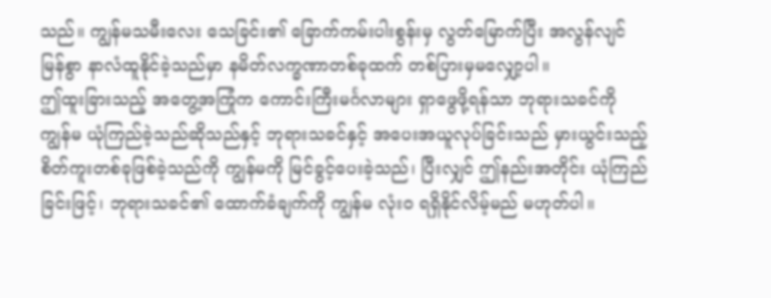သည်။ ကျွန်မသမီးလေး သေခြင်း၏ ခြောက်ကမ်းပါးစွန်းမှ လွတ်မြောက်ပြီး အလွန်လျင်မြန်စွာ နာလံထူနိုင်ခဲ့သည်မှာ နမိတ်လက္ခဏာတစ်ခုထက် တစ်ပြားမှမလျှော့ပါ။
ဤထူးခြားသည့် အတွေ့အကြုံက ကောင်းကြီးမင်္ဂလာများ ရှာဖွေဖို့ရန်သာ ဘုရားသခင်ကို ကျွန်မ ယုံကြည်ခဲ့သည်ဆိုသည်နှင့် ဘုရားသခင်နှင့် အပေးအယူလုပ်ခြင်းသည် မှားယွင်းသည့် စိတ်ကူးတစ်ခုဖြစ်ခဲ့သည်ကို ကျွန်မကို မြင်ခွင့်ပေးခဲ့သည်၊ ပြီးလျှင် ဤနည်းအတိုင်း ယုံကြည်ခြင်းဖြင့်၊ ဘုရားသခင်၏ ထောက်ခံချက်ကို ကျွန်မ လုံးဝ ရရှိနိုင်လိမ့်မည် မဟုတ်ပါ။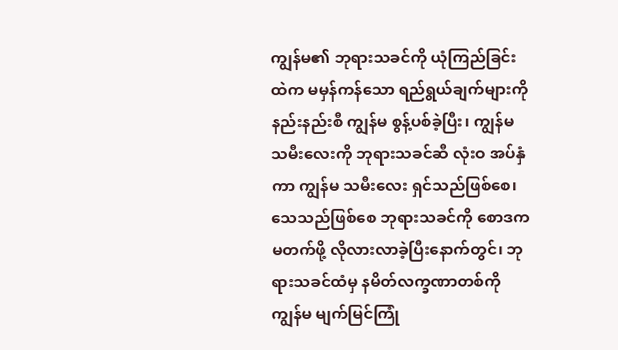ကျွန်မ၏ ဘုရားသခင်ကို ယုံကြည်ခြင်းထဲက မမှန်ကန်သော ရည်ရွယ်ချက်များကို နည်းနည်းစီ ကျွန်မ စွန့်ပစ်ခဲ့ပြီး၊ ကျွန်မ သမီးလေးကို ဘုရားသခင်ဆီ လုံးဝ အပ်နှံကာ ကျွန်မ သမီးလေး ရှင်သည်ဖြစ်စေ၊ သေသည်ဖြစ်စေ ဘုရားသခင်ကို စောဒကမတက်ဖို့ လိုလားလာခဲ့ပြီးနောက်တွင်၊ ဘုရားသခင်ထံမှ နမိတ်လက္ခဏာတစ်ကို ကျွန်မ မျက်မြင်ကြုံ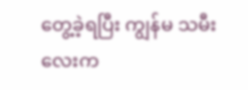တွေ့ခဲ့ရပြီး ကျွန်မ သမီးလေးက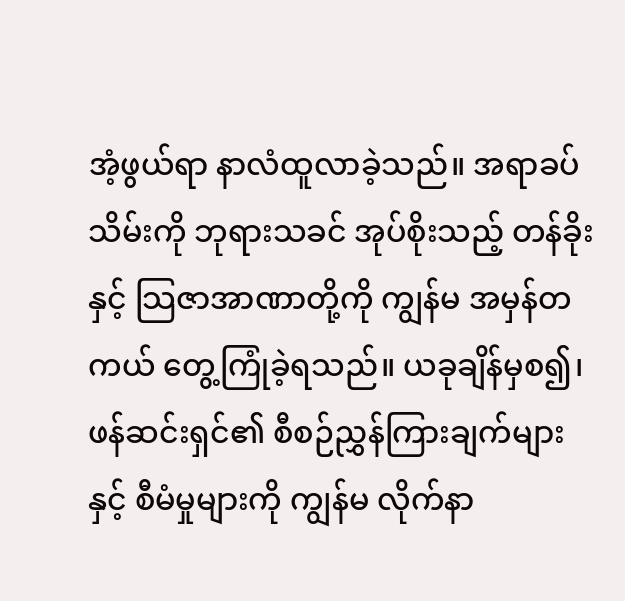အံ့ဖွယ်ရာ နာလံထူလာခဲ့သည်။ အရာခပ်သိမ်းကို ဘုရားသခင် အုပ်စိုးသည့် တန်ခိုးနှင့် သြဇာအာဏာတို့ကို ကျွန်မ အမှန်တကယ် တွေ့ကြုံခဲ့ရသည်။ ယခုချိန်မှစ၍၊ ဖန်ဆင်းရှင်၏ စီစဉ်ညွှန်ကြားချက်များ နှင့် စီမံမှုများကို ကျွန်မ လိုက်နာ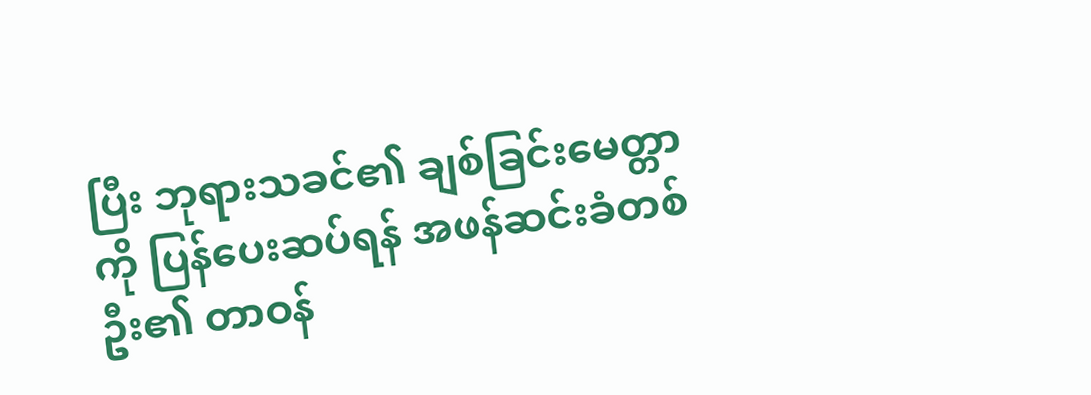ပြီး ဘုရားသခင်၏ ချစ်ခြင်းမေတ္တာကို ပြန်ပေးဆပ်ရန် အဖန်ဆင်းခံတစ်ဦး၏ တာဝန်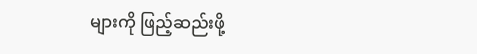များကို ဖြည့်ဆည်းဖို့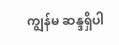ကျွန်မ ဆန္ဒရှိပါ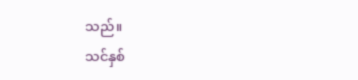သည်။
သင်နှစ်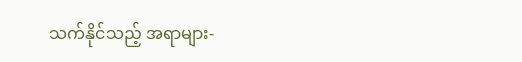သက်နိုင်သည့် အရာများ-